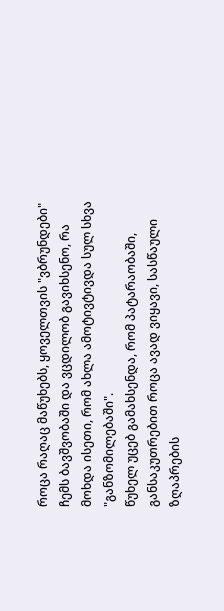როცა რაღაც მაწუხებს, ყოველთვის "ვბრუნდები" ჩემს ბავშვობაში და ვცდილობ გავიხსენო, რა მოხდა ისეთი, რომ ახლა ამოტივტივდა სულ სხვა "განზომილებაში".
წუხელ უცებ გამახსენდა, რომ პატარაობაში, განსაკუთრებით როცა ავად ვიყავი, სასწაული ზღაპრების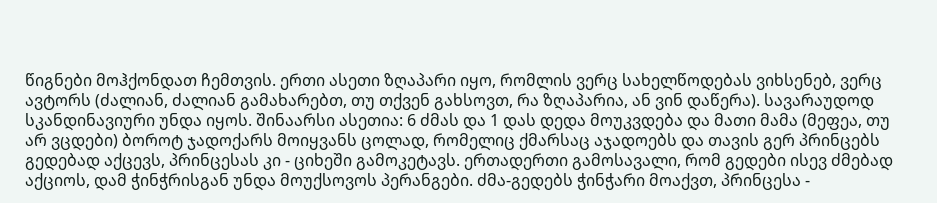წიგნები მოჰქონდათ ჩემთვის. ერთი ასეთი ზღაპარი იყო, რომლის ვერც სახელწოდებას ვიხსენებ, ვერც ავტორს (ძალიან, ძალიან გამახარებთ, თუ თქვენ გახსოვთ, რა ზღაპარია, ან ვინ დაწერა). სავარაუდოდ სკანდინავიური უნდა იყოს. შინაარსი ასეთია: 6 ძმას და 1 დას დედა მოუკვდება და მათი მამა (მეფეა, თუ არ ვცდები) ბოროტ ჯადოქარს მოიყვანს ცოლად, რომელიც ქმარსაც აჯადოებს და თავის გერ პრინცებს გედებად აქცევს, პრინცესას კი - ციხეში გამოკეტავს. ერთადერთი გამოსავალი, რომ გედები ისევ ძმებად აქციოს, დამ ჭინჭრისგან უნდა მოუქსოვოს პერანგები. ძმა-გედებს ჭინჭარი მოაქვთ, პრინცესა -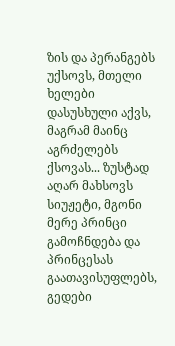ზის და პერანგებს უქსოვს, მთელი ხელები დასუსხული აქვს, მაგრამ მაინც აგრძელებს ქსოვას... ზუსტად აღარ მახსოვს სიუჟეტი, მგონი მერე პრინცი გამოჩნდება და პრინცესას გაათავისუფლებს, გედები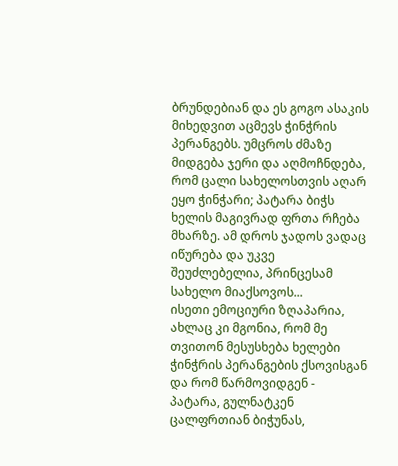ბრუნდებიან და ეს გოგო ასაკის მიხედვით აცმევს ჭინჭრის პერანგებს. უმცროს ძმაზე მიდგება ჯერი და აღმოჩნდება, რომ ცალი სახელოსთვის აღარ ეყო ჭინჭარი; პატარა ბიჭს ხელის მაგივრად ფრთა რჩება მხარზე. ამ დროს ჯადოს ვადაც იწურება და უკვე შეუძლებელია, პრინცესამ სახელო მიაქსოვოს...
ისეთი ემოციური ზღაპარია, ახლაც კი მგონია, რომ მე თვითონ მესუსხება ხელები ჭინჭრის პერანგების ქსოვისგან და რომ წარმოვიდგენ - პატარა, გულნატკენ ცალფრთიან ბიჭუნას,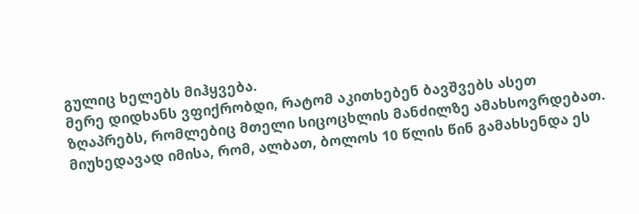გულიც ხელებს მიჰყვება.
მერე დიდხანს ვფიქრობდი, რატომ აკითხებენ ბავშვებს ასეთ ზღაპრებს, რომლებიც მთელი სიცოცხლის მანძილზე ამახსოვრდებათ. მიუხედავად იმისა, რომ, ალბათ, ბოლოს 10 წლის წინ გამახსენდა ეს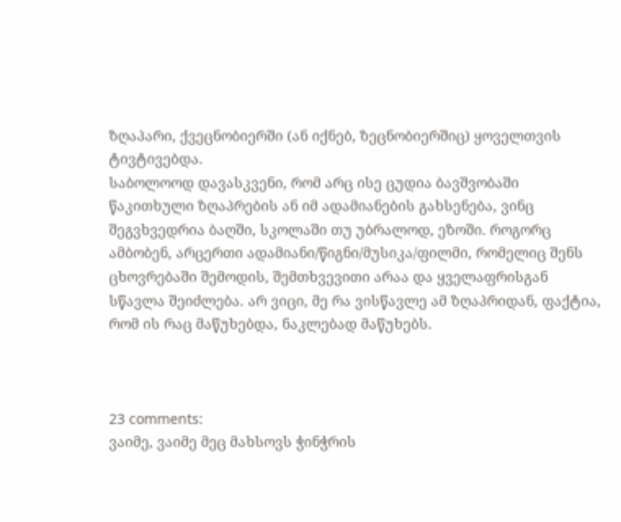ზღაპარი, ქვეცნობიერში (ან იქნებ, ზეცნობიერშიც) ყოველთვის ტივტივებდა.
საბოლოოდ დავასკვენი, რომ არც ისე ცუდია ბავშვობაში წაკითხული ზღაპრების ან იმ ადამიანების გახსენება, ვინც შეგვხვედრია ბაღში, სკოლაში თუ უბრალოდ, ეზოში. როგორც ამბობენ, არცერთი ადამიანი/წიგნი/მუსიკა/ფილმი, რომელიც შენს ცხოვრებაში შემოდის, შემთხვევითი არაა და ყველაფრისგან სწავლა შეიძლება. არ ვიცი, მე რა ვისწავლე ამ ზღაპრიდან, ფაქტია, რომ ის რაც მაწუხებდა, ნაკლებად მაწუხებს.



23 comments:
ვაიმე, ვაიმე მეც მახსოვს ჭინჭრის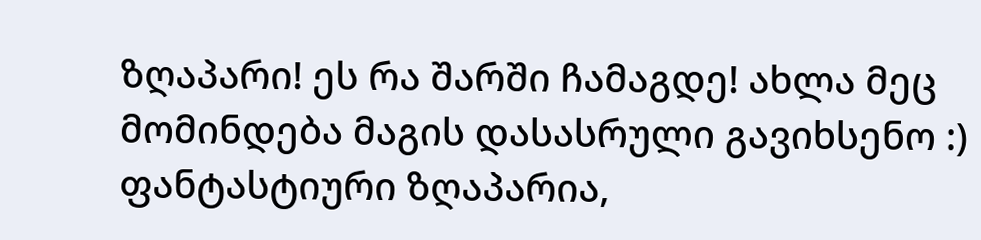ზღაპარი! ეს რა შარში ჩამაგდე! ახლა მეც მომინდება მაგის დასასრული გავიხსენო :)
ფანტასტიური ზღაპარია,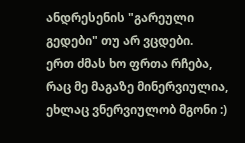ანდრესენის "გარეული გედები" თუ არ ვცდები.
ერთ ძმას ხო ფრთა რჩება, რაც მე მაგაზე მინერვიულია, ეხლაც ვნერვიულობ მგონი :)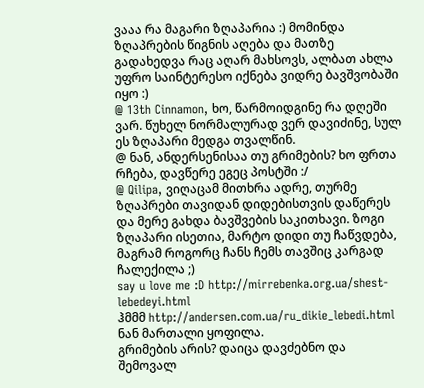ვააა რა მაგარი ზღაპარია :) მომინდა ზღაპრების წიგნის აღება და მათზე გადახედვა რაც აღარ მახსოვს, ალბათ ახლა უფრო საინტერესო იქნება ვიდრე ბავშვობაში იყო :)
@ 13th Cinnamon, ხო, წარმოიდგინე რა დღეში ვარ. წუხელ ნორმალურად ვერ დავიძინე, სულ ეს ზღაპარი მედგა თვალწინ.
@ ნან, ანდერსენისაა თუ გრიმების? ხო ფრთა რჩება, დავწერე ეგეც პოსტში :/
@ Qilipa, ვიღაცამ მითხრა ადრე, თურმე ზღაპრები თავიდან დიდებისთვის დაწერეს და მერე გახდა ბავშვების საკითხავი. ზოგი ზღაპარი ისეთია, მარტო დიდი თუ ჩაწვდება, მაგრამ როგორც ჩანს ჩემს თავშიც კარგად ჩალექილა ;)
say u love me :D http://mirrebenka.org.ua/shest-lebedeyi.html
ჰმმმ http://andersen.com.ua/ru_dikie_lebedi.html ნან მართალი ყოფილა.
გრიმების არის? დაიცა დავძებნო და შემოვალ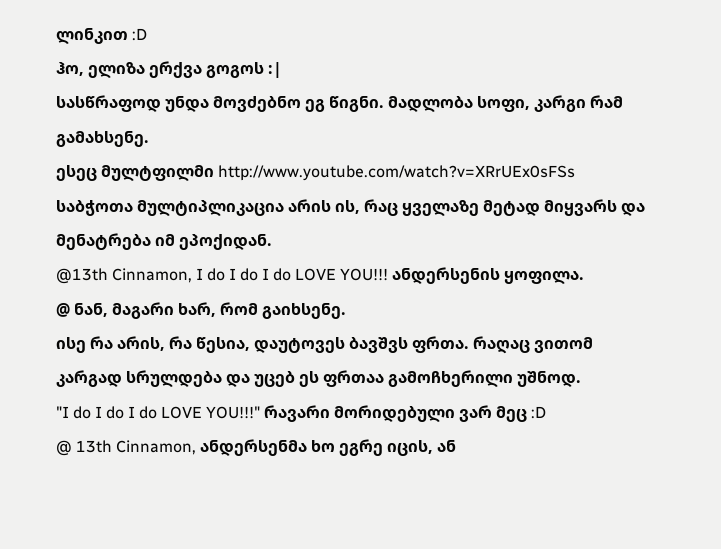ლინკით :D
ჰო, ელიზა ერქვა გოგოს :|
სასწრაფოდ უნდა მოვძებნო ეგ წიგნი. მადლობა სოფი, კარგი რამ გამახსენე.
ესეც მულტფილმი http://www.youtube.com/watch?v=XRrUEx0sFSs
საბჭოთა მულტიპლიკაცია არის ის, რაც ყველაზე მეტად მიყვარს და მენატრება იმ ეპოქიდან.
@13th Cinnamon, I do I do I do LOVE YOU!!! ანდერსენის ყოფილა.
@ ნან, მაგარი ხარ, რომ გაიხსენე.
ისე რა არის, რა წესია, დაუტოვეს ბავშვს ფრთა. რაღაც ვითომ კარგად სრულდება და უცებ ეს ფრთაა გამოჩხერილი უშნოდ.
"I do I do I do LOVE YOU!!!" რავარი მორიდებული ვარ მეც :D
@ 13th Cinnamon, ანდერსენმა ხო ეგრე იცის, ან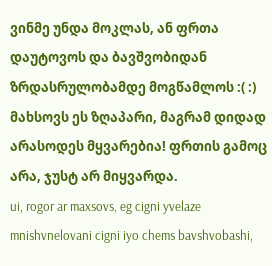ვინმე უნდა მოკლას, ან ფრთა დაუტოვოს და ბავშვობიდან ზრდასრულობამდე მოგწამლოს :( :)
მახსოვს ეს ზღაპარი, მაგრამ დიდად არასოდეს მყვარებია! ფრთის გამოც არა, ჯუსტ არ მიყვარდა.
ui, rogor ar maxsovs, eg cigni yvelaze mnishvnelovani cigni iyo chems bavshvobashi,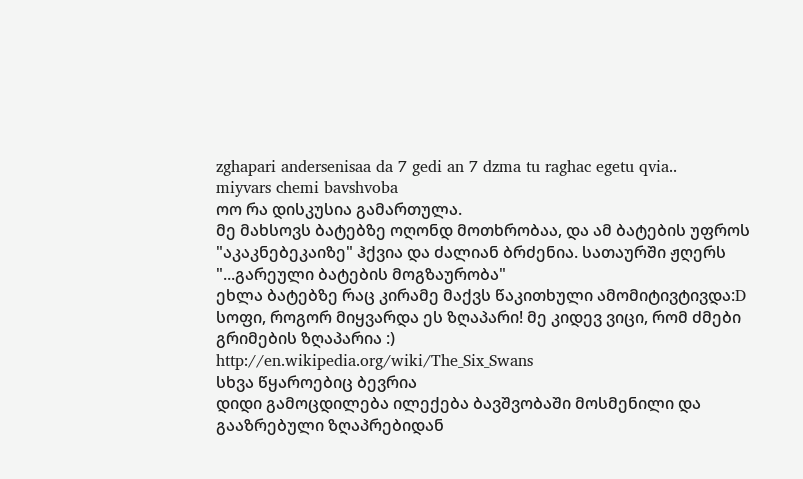zghapari andersenisaa da 7 gedi an 7 dzma tu raghac egetu qvia..
miyvars chemi bavshvoba
ოო რა დისკუსია გამართულა.
მე მახსოვს ბატებზე ოღონდ მოთხრობაა, და ამ ბატების უფროს "აკაკნებეკაიზე" ჰქვია და ძალიან ბრძენია. სათაურში ჟღერს "...გარეული ბატების მოგზაურობა"
ეხლა ბატებზე რაც კირამე მაქვს წაკითხული ამომიტივტივდა:D
სოფი, როგორ მიყვარდა ეს ზღაპარი! მე კიდევ ვიცი, რომ ძმები გრიმების ზღაპარია :)
http://en.wikipedia.org/wiki/The_Six_Swans
სხვა წყაროებიც ბევრია
დიდი გამოცდილება ილექება ბავშვობაში მოსმენილი და გააზრებული ზღაპრებიდან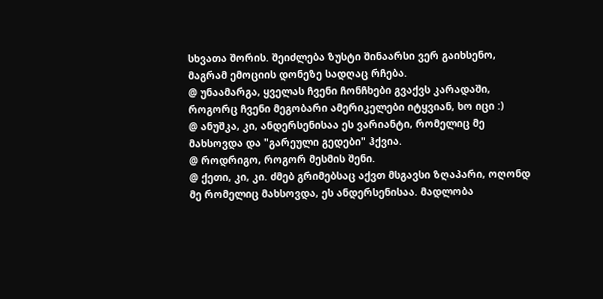სხვათა შორის. შეიძლება ზუსტი შინაარსი ვერ გაიხსენო, მაგრამ ემოციის დონეზე სადღაც რჩება.
@ უნაამარგა, ყველას ჩვენი ჩონჩხები გვაქვს კარადაში, როგორც ჩვენი მეგობარი ამერიკელები იტყვიან, ხო იცი :)
@ ანუშკა, კი, ანდერსენისაა ეს ვარიანტი, რომელიც მე მახსოვდა და "გარეული გედები" ჰქვია.
@ როდრიგო, როგორ მესმის შენი.
@ ქეთი, კი, კი. ძმებ გრიმებსაც აქვთ მსგავსი ზღაპარი, ოღონდ მე რომელიც მახსოვდა, ეს ანდერსენისაა. მადლობა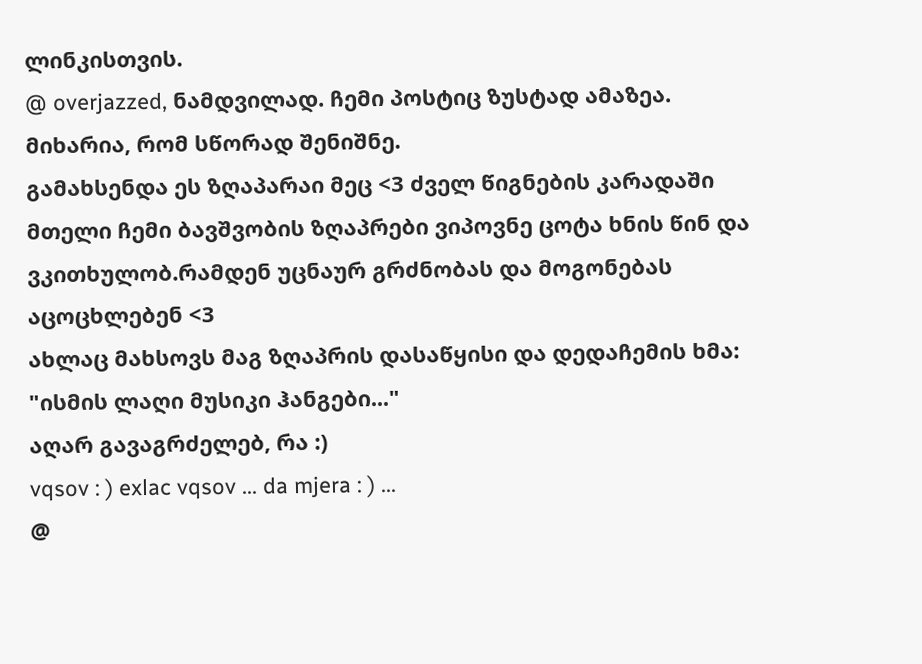ლინკისთვის.
@ overjazzed, ნამდვილად. ჩემი პოსტიც ზუსტად ამაზეა. მიხარია, რომ სწორად შენიშნე.
გამახსენდა ეს ზღაპარაი მეც <3 ძველ წიგნების კარადაში მთელი ჩემი ბავშვობის ზღაპრები ვიპოვნე ცოტა ხნის წინ და ვკითხულობ.რამდენ უცნაურ გრძნობას და მოგონებას აცოცხლებენ <3
ახლაც მახსოვს მაგ ზღაპრის დასაწყისი და დედაჩემის ხმა: "ისმის ლაღი მუსიკი ჰანგები..."
აღარ გავაგრძელებ, რა :)
vqsov : ) exlac vqsov ... da mjera : ) ...
@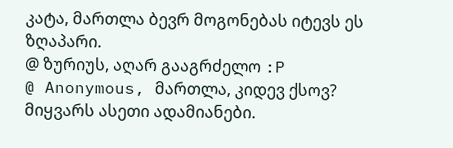კატა, მართლა ბევრ მოგონებას იტევს ეს ზღაპარი.
@ ზურიუს, აღარ გააგრძელო :P
@ Anonymous, მართლა, კიდევ ქსოვ? მიყვარს ასეთი ადამიანები.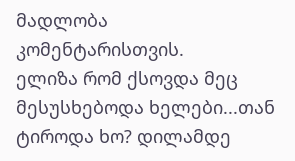მადლობა კომენტარისთვის.
ელიზა რომ ქსოვდა მეც მესუსხებოდა ხელები...თან ტიროდა ხო? დილამდე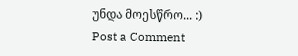უნდა მოესწრო... :)
Post a Comment